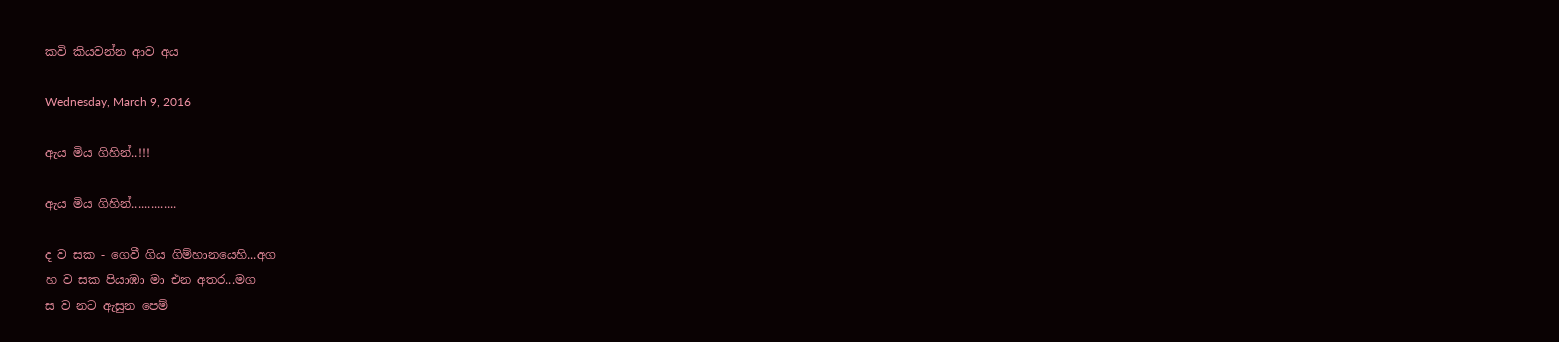කවි කියවන්න ආව අය

Wednesday, March 9, 2016

ඇය මිය ගිහින්..!!!

ඇය මිය ගිහින්..............

ද ව සක - ගෙවී ගිය ගිම්හානයෙහි...අග
හ ව සක පියාඹා මා එන අතර...මග
ස ව නට ඇසුන පෙම්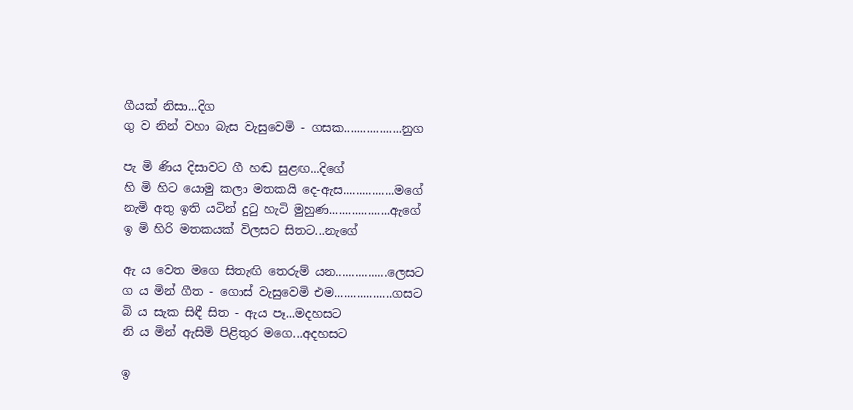ගීයක් නිසා...දිග
ගු ව නින් වහා බැස වැසුවෙමි - ගසක..................නුග

පැ මි ණිය දිසාවට ගී හඬ සුළඟ...දිගේ
හි මි හිට යොමු කලා මතකයි දෙ-ඇස................මගේ
නැමි අතු ඉති යටින් දුටු හැටි මුහුණ...................ඇගේ
ඉ මි හිරි මතකයක් විලසට සිතට...නැගේ

ඇ ය වෙත මගෙ සිතැඟි තෙරුම් යන................ලෙසට
ග ය මින් ගීත - ගොස් වැසුවෙමි එම..................ගසට
බි ය සැක සිඳී සිත - ඇය පෑ...මදහසට
නි ය මින් ඇසිමි පිළිතුර මගෙ...අදහසට

ඉ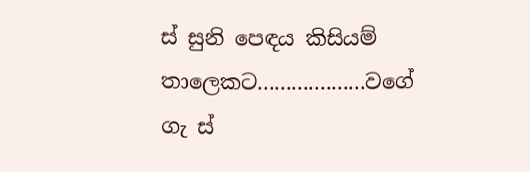ස් සුනි පෙඳය කිසියම් තාලෙකට...................වගේ
ගැ ස්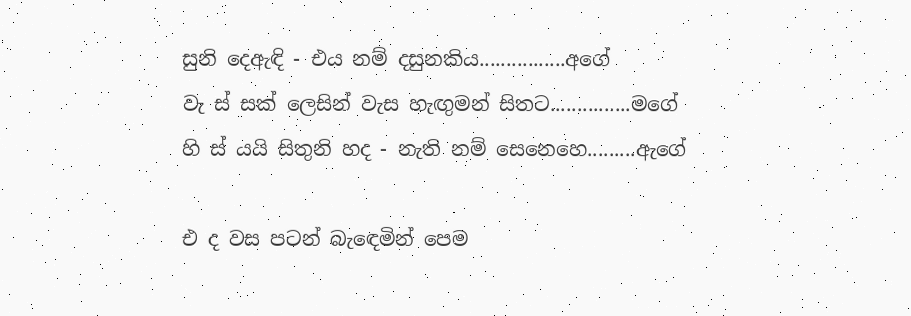සුනි දෙඇඳි - එය නම් දසුනකිය................අගේ
වැ ස් සක් ලෙසින් වැස හැඟුමන් සිතට...............මගේ
හි ස් යයි සිතුනි හද - නැති නම් සෙනෙහෙ.........ඇගේ

එ ද වස පටන් බැඳෙමින් පෙම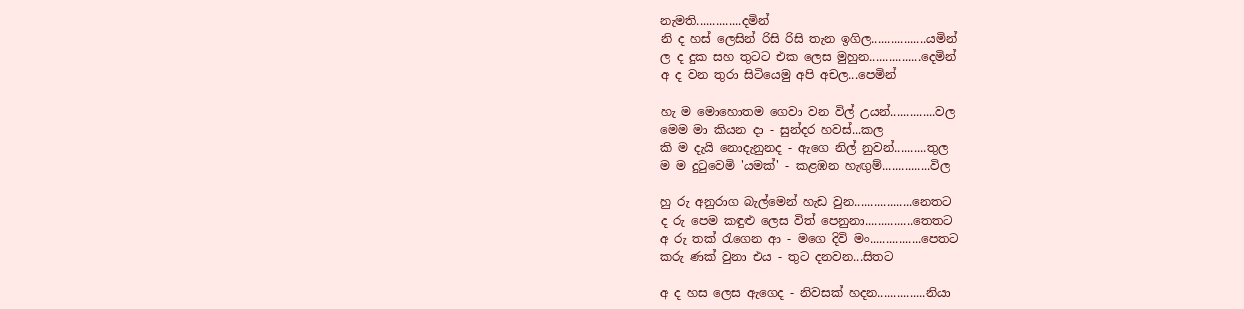නැමති..............දමින්
නි ද හස් ලෙසින් රිසි රිසි තැන ඉගිල.................යමින්
ල ද දුක සහ තුටට එක ලෙස මුහුන................දෙමින්
අ ද වන තුරා සිටියෙමු අපි අචල...පෙමින්

හැ ම මොහොතම ගෙවා වන විල් උයන්..............වල
මෙම මා කියන දා - සුන්දර හවස්...කල
කි ම දැයි නොදැනුනද - ඇගෙ නිල් නුවන්..........තුල
ම ම දුටුවෙමි 'යමක්' - කළඹන හැඟුම්...............විල

හු රු අනුරාග බැල්මෙන් හැඩ වුන..................නෙතට
ද රු පෙම කඳුළු ලෙස විත් පෙනුනා...............තෙතට
අ රු තක් රැගෙන ආ - මගෙ දිවි මං................පෙතට
කරු ණක් වුනා එය - තුට දනවන...සිතට

අ ද හස ලෙස ඇගෙද - නිවසක් හදන...............නියා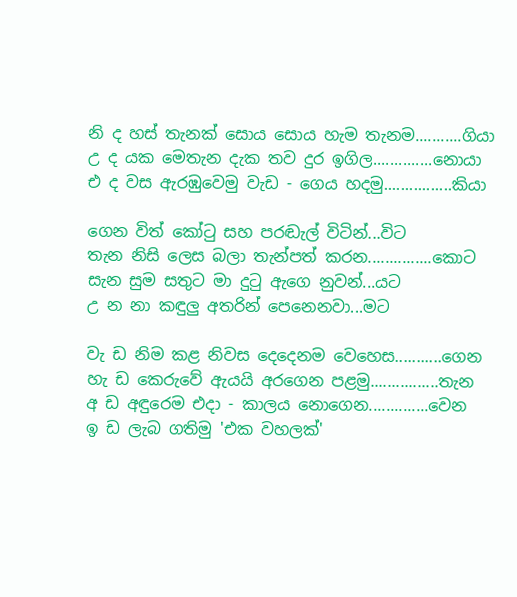නි ද හස් තැනක් සොය සොය හැම තැනම...........ගියා
උ ද යක මෙතැන දැක තව දුර ඉගිල..............නොයා
එ ද වස ඇරඹුවෙමු වැඩ - ගෙය හදමු................කියා

ගෙන විත් කෝටු සහ පරඬැල් විටින්...විට
තැන නිසි ලෙස බලා තැන්පත් කරන...............කොට
සැන සුම සතුට මා දුටු ඇගෙ නුවන්...යට
උ න නා කඳුලු අතරින් පෙනෙනවා...මට

වැ ඩ නිම කළ නිවස දෙදෙනම වෙහෙස...........ගෙන
හැ ඩ කෙරුවේ ඇයයි අරගෙන පළමු................තැන
අ ඩ අඳුරෙම එදා - කාලය නොගෙන..............වෙන
ඉ ඩ ලැබ ගතිමු 'එක වහලක්'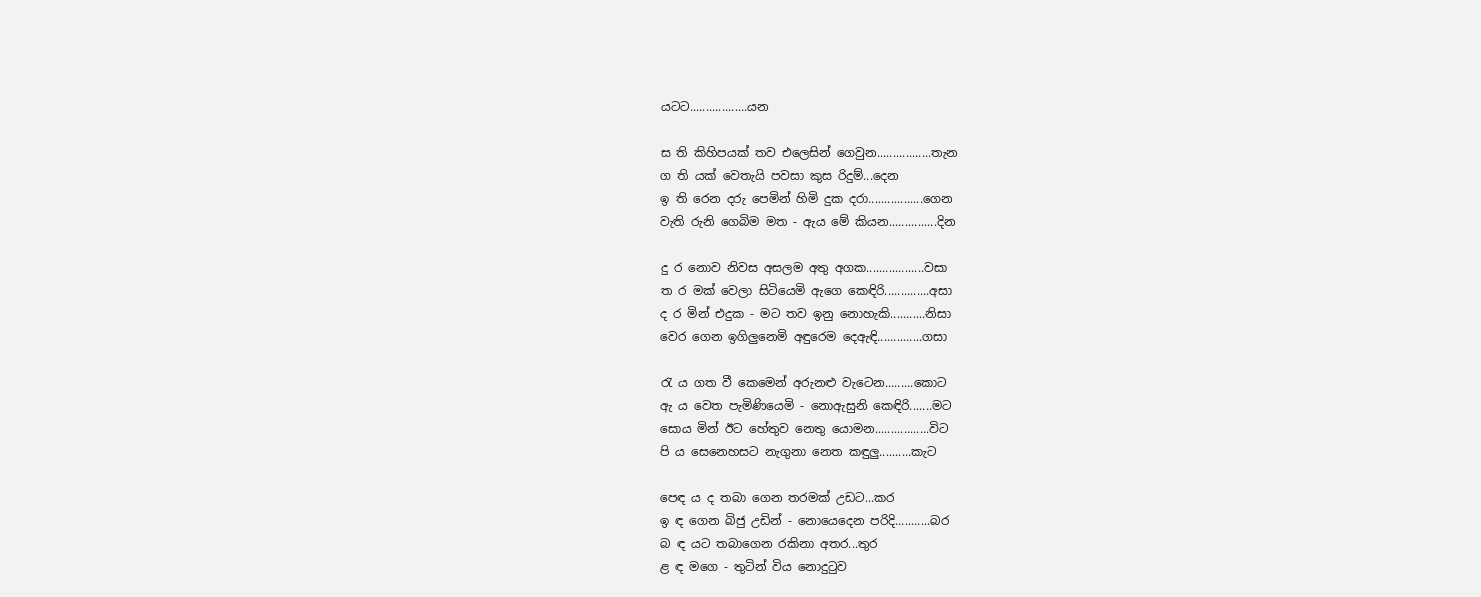යටට..................යන

ස ති කිහිපයක් තව එලෙසින් ගෙවුන.................තැන
ග ති යක් වෙතැයි පවසා කුස රිදුම්...දෙන
ඉ ති රෙන දරු පෙමින් හිමි දුක දරා.................ගෙන
වැති රුනි ගෙබිම මත - ඇය මේ කියන...............දින

දු ර නොව නිවස අසලම අතු අගක..................වසා
ත ර මක් වෙලා සිටියෙමි ඇගෙ කෙඳිරි..............අසා
ද ර මින් එදුක - මට තව ඉනු නොහැකි...........නිසා
වෙර ගෙන ඉගිලුනෙමි අඳුරෙම දෙඇඳි..............ගසා

රැ ය ගත වී කෙමෙන් අරුනළු වැටෙන.........කොට
ඇ ය වෙත පැමිණියෙමි - නොඇසුනි කෙඳිරි.......මට
සොය මින් ඊට හේතුව නෙතු යොමන.................විට
පි ය සෙනෙහසට නැගුනා නෙත කඳුලු..........කැට

පෙඳ ය ද තබා ගෙන තරමක් උඩට...කර
ඉ ඳ ගෙන බිජු උඩින් - නොයෙදෙන පරිදි...........බර
බ ඳ යට තබාගෙන රකිනා අතර...තුර
ළ ඳ මගෙ - තුටින් විය නොදුටුව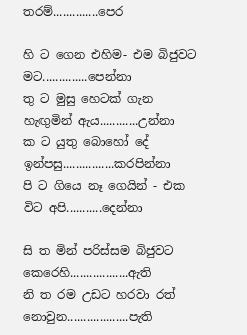තරම්..............පෙර

හි ට ගෙන එහිම- එම බිජුවට මට..............පෙන්නා
තු ට මුසු හෙටක් ගැන හැඟුමින් ඇය............උන්නා
ක ට යුතු බොහෝ දේ ඉන්පසු................කරපින්නා
පි ට ගියෙ නෑ ගෙයින් - එක විට අපි...........දෙන්නා

සි ත මින් පරිස්සම බිජුවට කෙරෙහි..................ඇති
නි ත රම උඩට හරවා රත් නොවුන...................පැති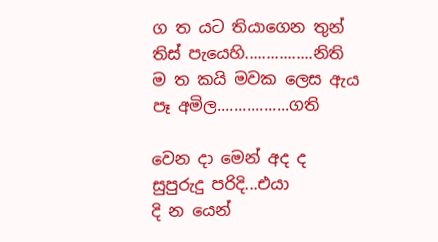ග ත යට තියාගෙන තුන් තිස් පැයෙහි................නිති
ම ත කයි මවක ලෙස ඇය පෑ අමිල.................ගති

වෙන දා මෙන් අද ද සුපුරුදු පරිදි...එයා
දි න යෙන්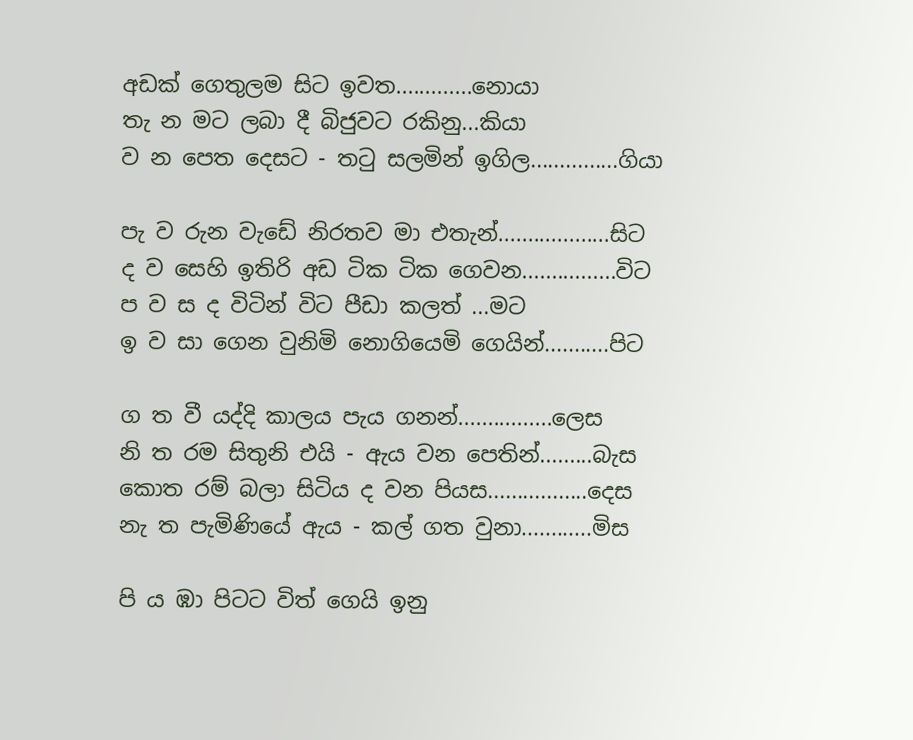අඩක් ගෙතුලම සිට ඉවත.............නොයා
තැ න මට ලබා දී බිජුවට රකිනු...කියා
ව න පෙත දෙසට - තටු සලමින් ඉගිල...............ගියා

පැ ව රුන වැඩේ නිරතව මා එතැන්...................සිට
ද ව සෙහි ඉතිරි අඩ ටික ටික ගෙවන................විට
ප ව ස ද විටින් විට පීඩා කලත් ...මට
ඉ ව සා ගෙන වුනිමි නොගියෙමි ගෙයින්...........පිට

ග ත වී යද්දි කාලය පැය ගනන්................ලෙස
නි ත රම සිතුනි එයි - ඇය වන පෙතින්.........බැස
කොත රම් බලා සිටිය ද වන පියස.................දෙස
නැ ත පැමිණියේ ඇය - කල් ගත වුනා............මිස

පි ය ඹා පිටට විත් ගෙයි ඉනු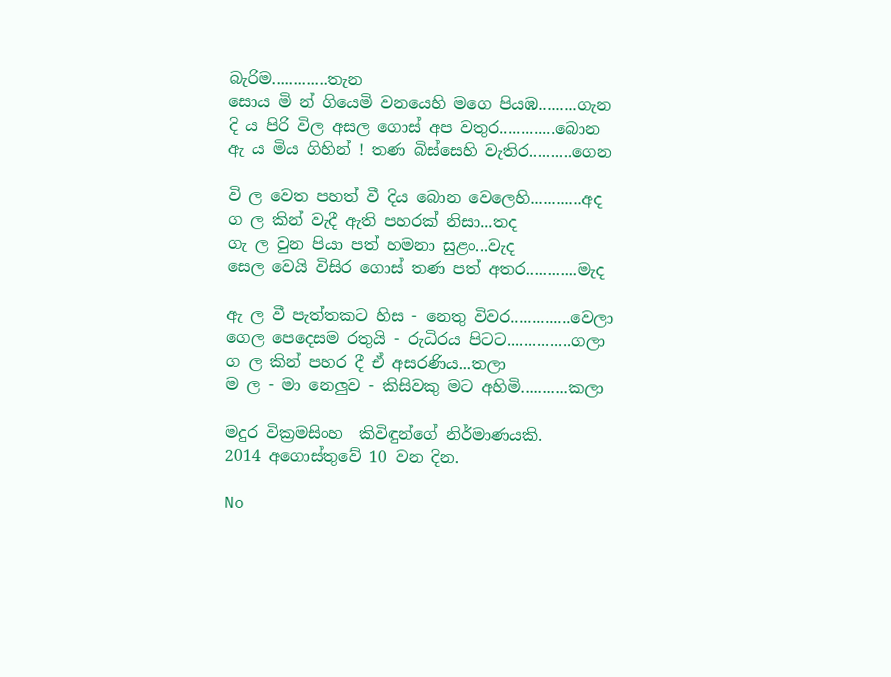බැරිම.............තැන
සොය මි න් ගියෙමි වනයෙහි මගෙ පියඹ.........ගැන
දි ය පිරි විල අසල ගොස් අප වතුර.............බොන
ඇ ය මිය ගිහින් ! තණ බිස්සෙහි වැතිර..........ගෙන

වි ල වෙත පහත් වී දිය බොන වෙලෙහි............අද
ග ල කින් වැදී ඇති පහරක් නිසා...තද
ගැ ල වුන පියා පත් හමනා සුළං...වැද
සෙල වෙයි විසිර ගොස් තණ පත් අතර............මැද

ඇ ල වී පැත්තකට හිස - නෙතු විවර..............වෙලා
ගෙල පෙදෙසම රතුයි - රුධිරය පිටට...............ගලා
ග ල කින් පහර දී ඒ අසරණිය...තලා
ම ල - මා නෙලුව - කිසිවකු මට අහිමි...........කලා

මදුර වික්‍රමසිංහ  කිවිඳුන්ගේ නිර්මාණයකි.
2014 අගොස්තුවේ 10 වන දින.

No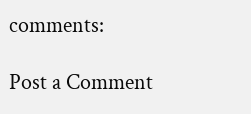comments:

Post a Comment